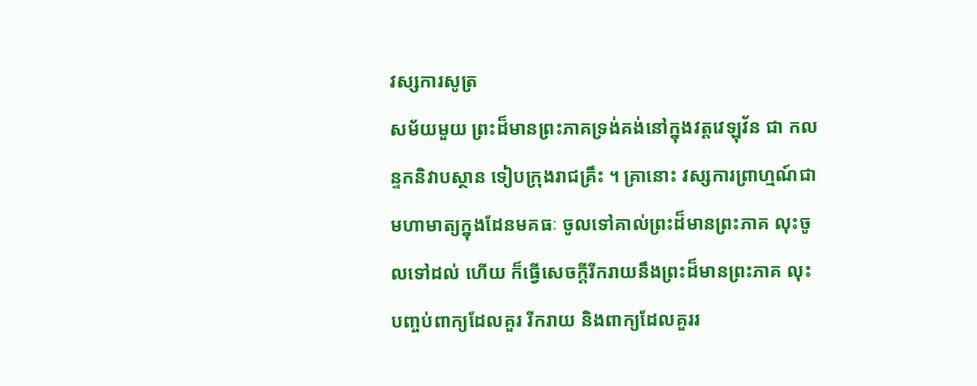វស្សការសូត្រ
សម័យមួយ ព្រះដ៏មានព្រះភាគទ្រង់គង់នៅក្នុងវត្តវេឡុវ័ន ជា កលន្ទកនិវាបស្ថាន ទៀបក្រុងរាជគ្រឹះ ។ គ្រានោះ វស្សការព្រាហ្មណ៍ជា មហាមាត្យក្នុងដែនមគធៈ ចូលទៅគាល់ព្រះដ៏មានព្រះភាគ លុះចូលទៅដល់ ហើយ ក៏ធ្វើសេចក្តីរីករាយនឹងព្រះដ៏មានព្រះភាគ លុះបញ្ចប់ពាក្យដែលគួរ រីករាយ និងពាក្យដែលគួររ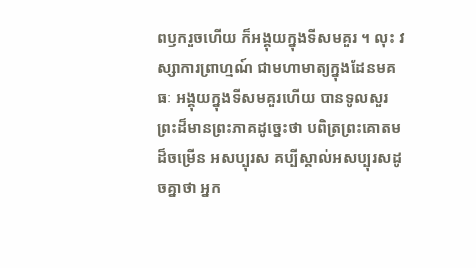ពឫករួចហើយ ក៏អង្គុយក្នុងទីសមគួរ ។ លុះ វស្សាការព្រាហ្មណ៍ ជាមហាមាត្យក្នុងដែនមគធៈ អង្គុយក្នុងទីសមគួរហើយ បានទូលសួរព្រះដ៏មានព្រះភាគដូច្នេះថា បពិត្រព្រះគោតមដ៏ចម្រើន អសប្បុរស គប្បីស្គាល់អសប្បុរសដូចគ្នាថា អ្នក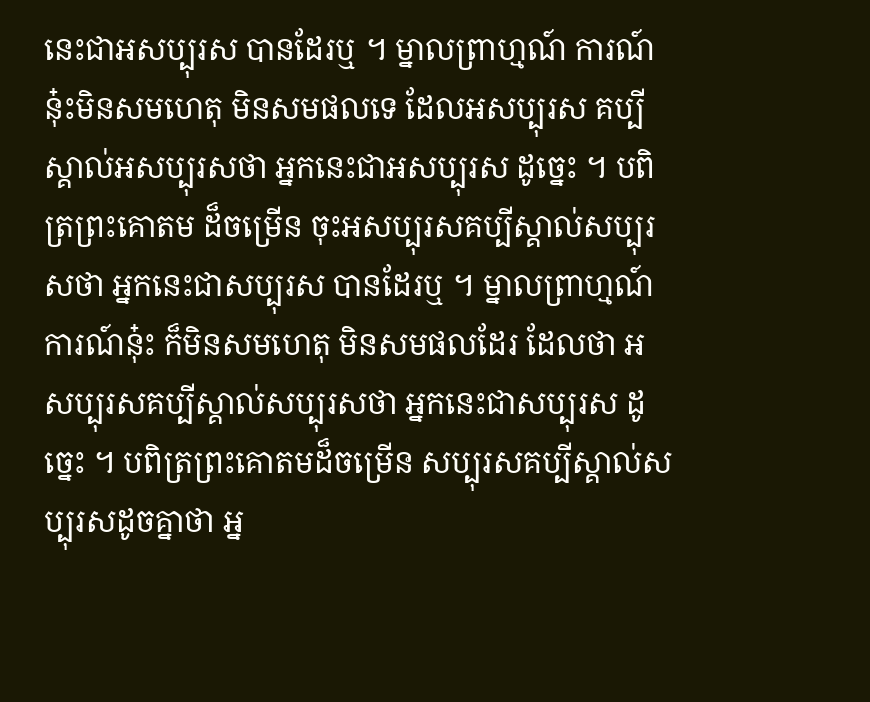នេះជាអសប្បុរស បានដែរឬ ។ ម្នាលព្រាហ្មណ៍ ការណ៍នុ៎ះមិនសមហេតុ មិនសមផលទេ ដែលអសប្បុរស គប្បីស្គាល់អសប្បុរសថា អ្នកនេះជាអសប្បុរស ដូច្នេះ ។ បពិត្រព្រះគោតម ដ៏ចម្រើន ចុះអសប្បុរសគប្បីស្គាល់សប្បុរសថា អ្នកនេះជាសប្បុរស បានដែរឬ ។ ម្នាលព្រាហ្មណ៍ ការណ៍នុ៎ះ ក៏មិនសមហេតុ មិនសមផលដែរ ដែលថា អសប្បុរសគប្បីស្គាល់សប្បុរសថា អ្នកនេះជាសប្បុរស ដូច្នេះ ។ បពិត្រព្រះគោតមដ៏ចម្រើន សប្បុរសគប្បីស្គាល់សប្បុរសដូចគ្នាថា អ្ន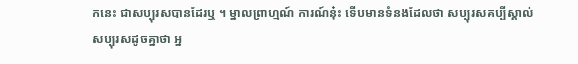កនេះ ជាសប្បុរសបានដែរឬ ។ ម្នាលព្រាហ្មណ៍ ការណ៍នុ៎ះ ទើបមានទំនងដែលថា សប្បុរសគប្បីស្គាល់សប្បុរសដូចគ្នាថា អ្ន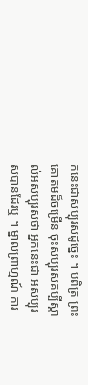កនេះជាសប្បុរសដូច្នេះ ។ បពិត្រ ព្រះគោតមដ៏ចម្រើន ចុះសប្បុរសគប្បីស្គាល់អសប្បុរសថា អ្នកនេះជា អសប្បុរសបានដែរឬ ។ ម្នាលព្រាហ្មណ៍ ការ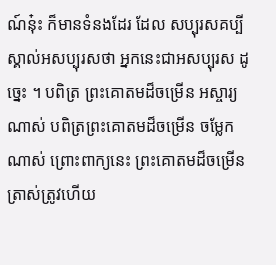ណ៍នុ៎ះ ក៏មានទំនងដែរ ដែល សប្បុរសគប្បីស្គាល់អសប្បុរសថា អ្នកនេះជាអសប្បុរស ដូច្នេះ ។ បពិត្រ ព្រះគោតមដ៏ចម្រើន អស្ចារ្យណាស់ បពិត្រព្រះគោតមដ៏ចម្រើន ចម្លែក ណាស់ ព្រោះពាក្យនេះ ព្រះគោតមដ៏ចម្រើន ត្រាស់ត្រូវហើយ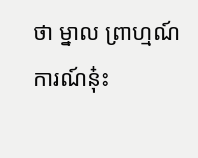ថា ម្នាល ព្រាហ្មណ៍ ការណ៍នុ៎ះ